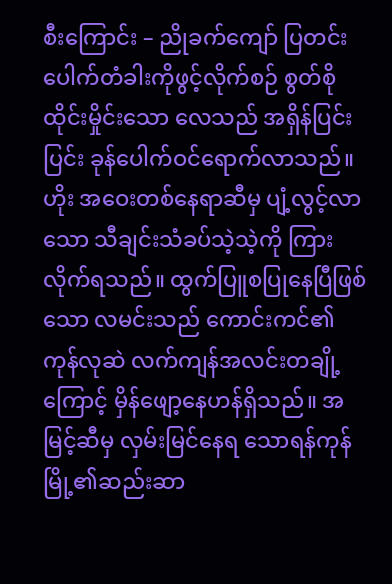စီးကြောင်း – ညိုခက်ကျော် ပြတင်းပေါက်တံခါးကိုဖွင့်လိုက်စဉ် စွတ်စိုထိုင်းမှိုင်းသော လေသည် အရှိန်ပြင်းပြင်း ခုန်ပေါက်ဝင်ရောက်လာသည်။ ဟိုး အဝေးတစ်နေရာဆီမှ ပျံ့လွင့်လာသော သီချင်းသံခပ်သဲ့သဲ့ကို ကြားလိုက်ရသည်။ ထွက်ပြူစပြုနေပြီဖြစ်သော လမင်းသည် ကောင်းကင်၏ကုန်လုဆဲ လက်ကျန်အလင်းတချို့ကြောင့် မှိန်ဖျော့နေဟန်ရှိသည်။ အမြင့်ဆီမှ လှမ်းမြင်နေရ သောရန်ကုန်မြို့၏ဆည်းဆာ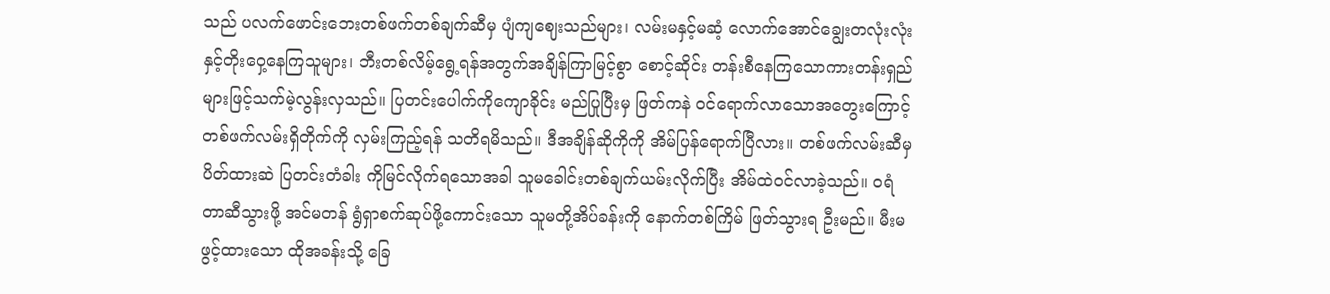သည် ပလက်ဖောင်းဘေးတစ်ဖက်တစ်ချက်ဆီမှ ပျံကျဈေးသည်များ၊ လမ်းမနှင့်မဆံ့ လောက်အောင်ချွေးတလုံးလုံးနှင့်တိုးဝှေ့နေကြသူများ၊ ဘီးတစ်လိမ့်ရွေ့ရန်အတွက်အချိန်ကြာမြင့်စွာ စောင့်ဆိုင်း တန်းစီနေကြသောကားတန်းရှည်များဖြင့်သက်မဲ့လွန်းလှသည်။ ပြတင်းပေါက်ကိုကျောခိုင်း မည်ပြုပြီးမှ ဖြတ်ကနဲ ဝင်ရောက်လာသောအတွေးကြောင့် တစ်ဖက်လမ်းရှိတိုက်ကို လှမ်းကြည့်ရန် သတိရမိသည်။ ဒီအချိန်ဆိုကိုကို အိမ်ပြန်ရောက်ပြီလား။ တစ်ဖက်လမ်းဆီမှ ပိတ်ထားဆဲ ပြတင်းတံခါး ကိုမြင်လိုက်ရသောအခါ သူမခေါင်းတစ်ချက်ယမ်းလိုက်ပြီး အိမ်ထဲဝင်လာခဲ့သည်။ ဝရံတာဆီသွားဖို့ အင်မတန် ရွံရှာစက်ဆုပ်ဖို့ကောင်းသော သူမတို့အိပ်ခန်းကို နောက်တစ်ကြိမ် ဖြတ်သွားရ ဦးမည်။ မီးမဖွင့်ထားသော ထိုအခန်းသို့ ခြေ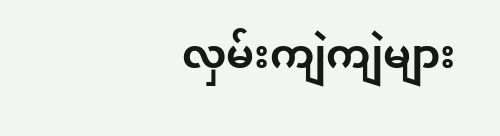လှမ်းကျဲကျဲများ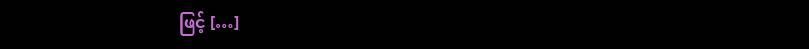ဖြင့် […]